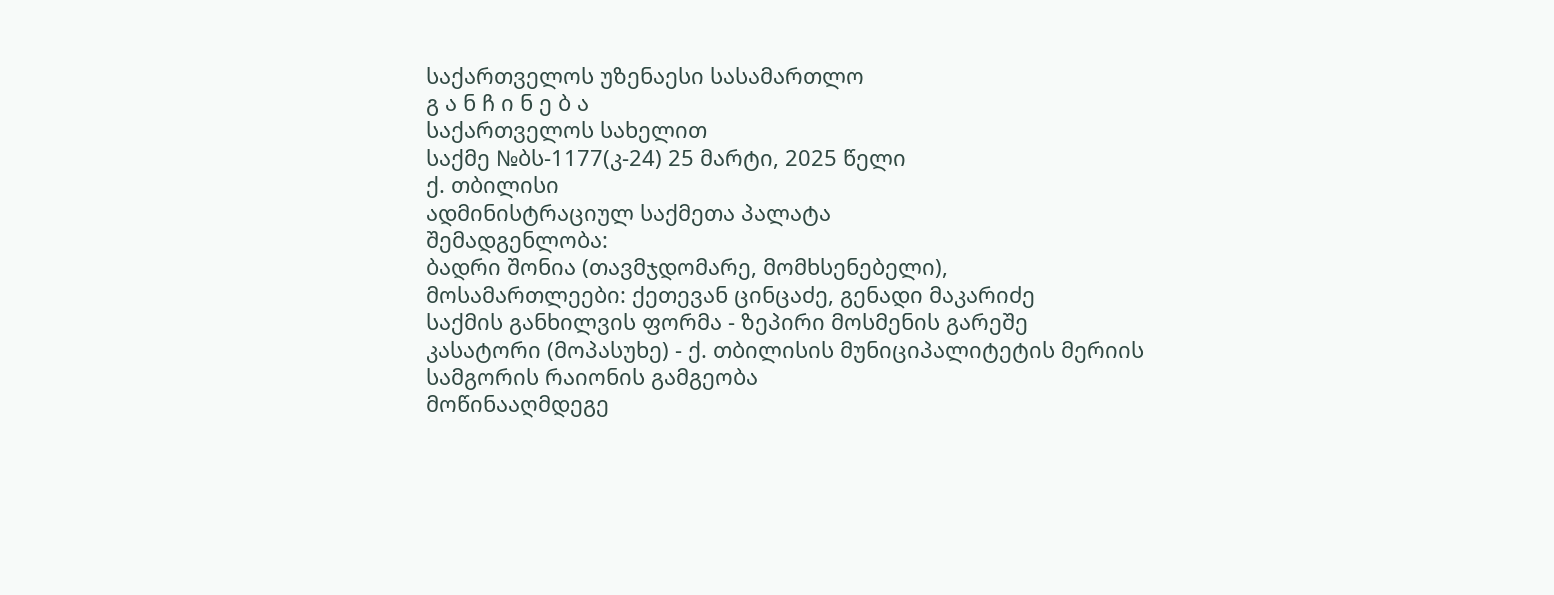საქართველოს უზენაესი სასამართლო
გ ა ნ ჩ ი ნ ე ბ ა
საქართველოს სახელით
საქმე №ბს-1177(კ-24) 25 მარტი, 2025 წელი
ქ. თბილისი
ადმინისტრაციულ საქმეთა პალატა
შემადგენლობა:
ბადრი შონია (თავმჯდომარე, მომხსენებელი),
მოსამართლეები: ქეთევან ცინცაძე, გენადი მაკარიძე
საქმის განხილვის ფორმა - ზეპირი მოსმენის გარეშე
კასატორი (მოპასუხე) - ქ. თბილისის მუნიციპალიტეტის მერიის სამგორის რაიონის გამგეობა
მოწინააღმდეგე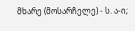მხარე (მოსარჩელე) - ს. ა-ი;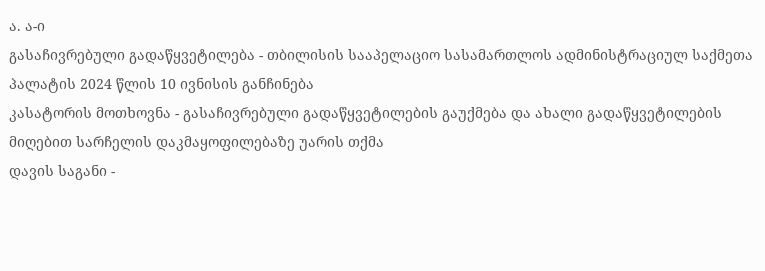ა. ა-ი
გასაჩივრებული გადაწყვეტილება - თბილისის სააპელაციო სასამართლოს ადმინისტრაციულ საქმეთა პალატის 2024 წლის 10 ივნისის განჩინება
კასატორის მოთხოვნა - გასაჩივრებული გადაწყვეტილების გაუქმება და ახალი გადაწყვეტილების მიღებით სარჩელის დაკმაყოფილებაზე უარის თქმა
დავის საგანი -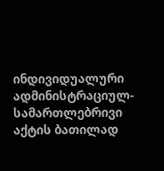ინდივიდუალური ადმინისტრაციულ-სამართლებრივი აქტის ბათილად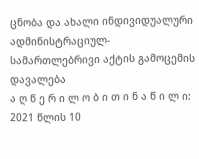ცნობა და ახალი ინდივიდუალური ადმინისტრაციულ-სამართლებრივი აქტის გამოცემის დავალება
ა ღ წ ე რ ი ლ ო ბ ი თ ი ნ ა წ ი ლ ი:
2021 წლის 10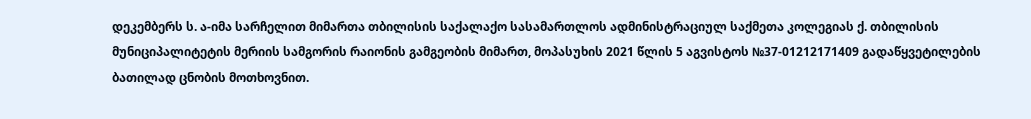დეკემბერს ს. ა-იმა სარჩელით მიმართა თბილისის საქალაქო სასამართლოს ადმინისტრაციულ საქმეთა კოლეგიას ქ. თბილისის მუნიციპალიტეტის მერიის სამგორის რაიონის გამგეობის მიმართ, მოპასუხის 2021 წლის 5 აგვისტოს №37-01212171409 გადაწყვეტილების ბათილად ცნობის მოთხოვნით.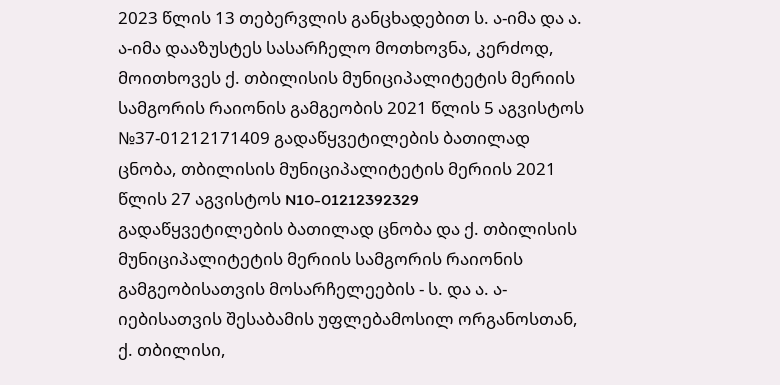2023 წლის 13 თებერვლის განცხადებით ს. ა-იმა და ა. ა-იმა დააზუსტეს სასარჩელო მოთხოვნა, კერძოდ, მოითხოვეს ქ. თბილისის მუნიციპალიტეტის მერიის სამგორის რაიონის გამგეობის 2021 წლის 5 აგვისტოს №37-01212171409 გადაწყვეტილების ბათილად ცნობა, თბილისის მუნიციპალიტეტის მერიის 2021 წლის 27 აგვისტოს N10-01212392329 გადაწყვეტილების ბათილად ცნობა და ქ. თბილისის მუნიციპალიტეტის მერიის სამგორის რაიონის გამგეობისათვის მოსარჩელეების - ს. და ა. ა-იებისათვის შესაბამის უფლებამოსილ ორგანოსთან, ქ. თბილისი,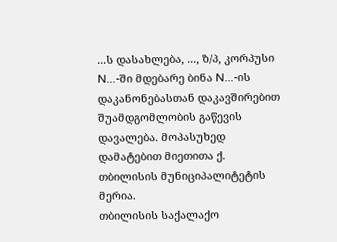...ს დასახლება, ..., ზ/პ, კორპუსი N...-ში მდებარე ბინა N...-ის დაკანონებასთან დაკავშირებით შუამდგომლობის გაწევის დავალება. მოპასუხედ დამატებით მიეთითა ქ. თბილისის მუნიციპალიტეტის მერია.
თბილისის საქალაქო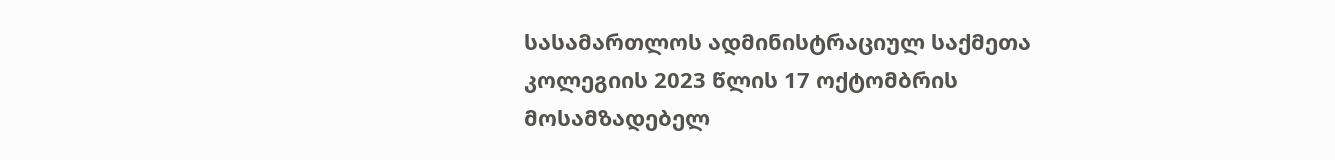სასამართლოს ადმინისტრაციულ საქმეთა კოლეგიის 2023 წლის 17 ოქტომბრის მოსამზადებელ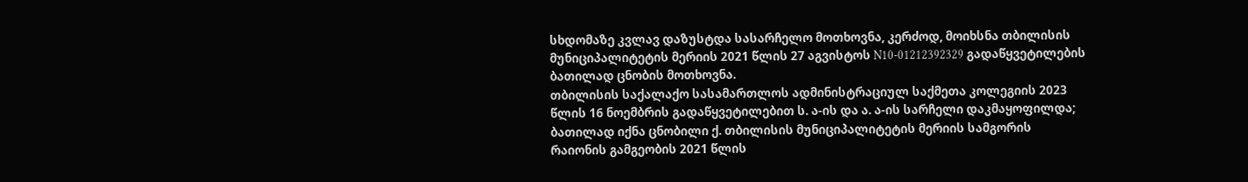სხდომაზე კვლავ დაზუსტდა სასარჩელო მოთხოვნა, კერძოდ, მოიხსნა თბილისის მუნიციპალიტეტის მერიის 2021 წლის 27 აგვისტოს N10-01212392329 გადაწყვეტილების ბათილად ცნობის მოთხოვნა.
თბილისის საქალაქო სასამართლოს ადმინისტრაციულ საქმეთა კოლეგიის 2023 წლის 16 ნოემბრის გადაწყვეტილებით ს. ა-ის და ა. ა-ის სარჩელი დაკმაყოფილდა; ბათილად იქნა ცნობილი ქ. თბილისის მუნიციპალიტეტის მერიის სამგორის რაიონის გამგეობის 2021 წლის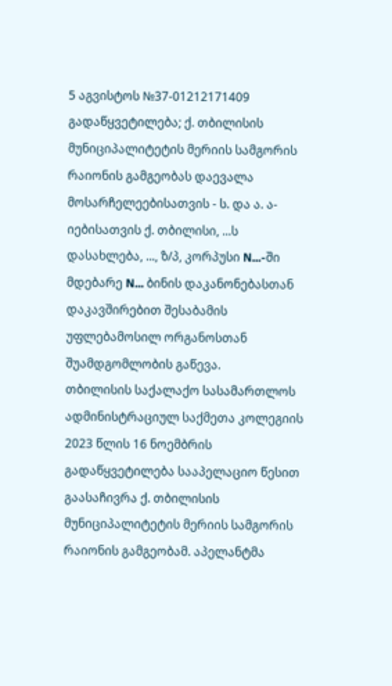5 აგვისტოს №37-01212171409 გადაწყვეტილება; ქ. თბილისის მუნიციპალიტეტის მერიის სამგორის რაიონის გამგეობას დაევალა მოსარჩელეებისათვის - ს. და ა. ა-იებისათვის ქ. თბილისი, ...ს დასახლება, ..., ზ/პ, კორპუსი N...-ში მდებარე N... ბინის დაკანონებასთან დაკავშირებით შესაბამის უფლებამოსილ ორგანოსთან შუამდგომლობის გაწევა.
თბილისის საქალაქო სასამართლოს ადმინისტრაციულ საქმეთა კოლეგიის 2023 წლის 16 ნოემბრის გადაწყვეტილება სააპელაციო წესით გაასაჩივრა ქ. თბილისის მუნიციპალიტეტის მერიის სამგორის რაიონის გამგეობამ. აპელანტმა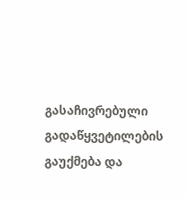გასაჩივრებული გადაწყვეტილების გაუქმება და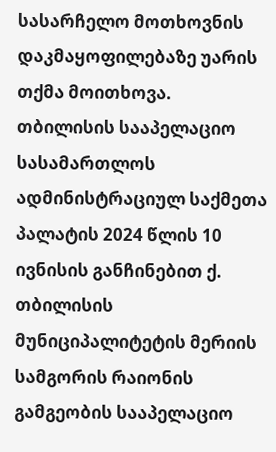სასარჩელო მოთხოვნის დაკმაყოფილებაზე უარის თქმა მოითხოვა.
თბილისის სააპელაციო სასამართლოს ადმინისტრაციულ საქმეთა პალატის 2024 წლის 10 ივნისის განჩინებით ქ. თბილისის მუნიციპალიტეტის მერიის სამგორის რაიონის გამგეობის სააპელაციო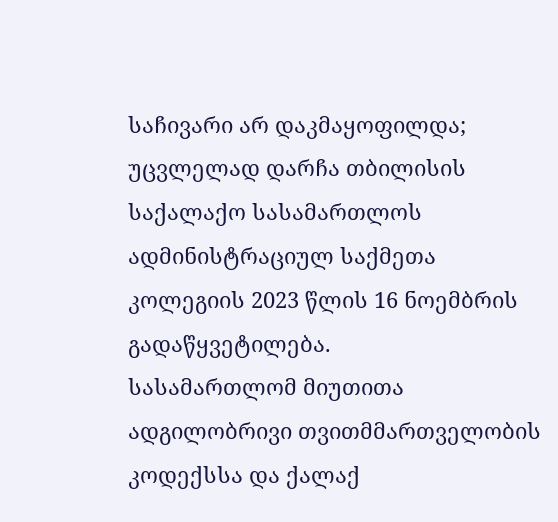საჩივარი არ დაკმაყოფილდა; უცვლელად დარჩა თბილისის საქალაქო სასამართლოს ადმინისტრაციულ საქმეთა კოლეგიის 2023 წლის 16 ნოემბრის გადაწყვეტილება.
სასამართლომ მიუთითა ადგილობრივი თვითმმართველობის კოდექსსა და ქალაქ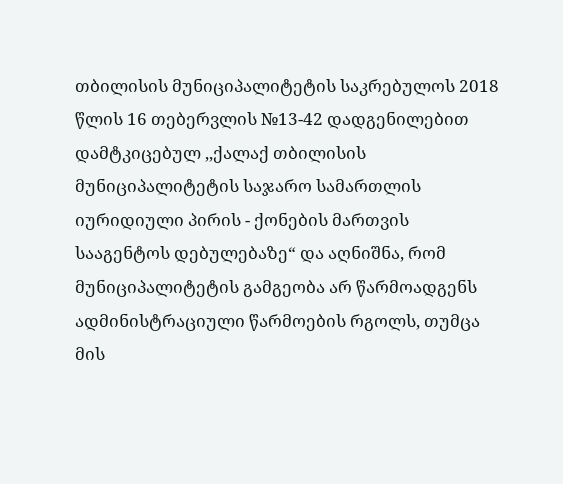თბილისის მუნიციპალიტეტის საკრებულოს 2018 წლის 16 თებერვლის №13-42 დადგენილებით დამტკიცებულ ,,ქალაქ თბილისის მუნიციპალიტეტის საჯარო სამართლის იურიდიული პირის - ქონების მართვის სააგენტოს დებულებაზე“ და აღნიშნა, რომ მუნიციპალიტეტის გამგეობა არ წარმოადგენს ადმინისტრაციული წარმოების რგოლს, თუმცა მის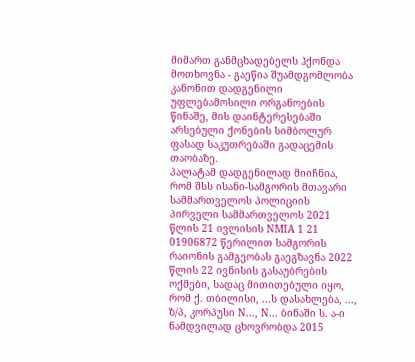მიმართ განმცხადებელს ჰქონდა მოთხოვნა - გაეწია შუამდგომლობა კანონით დადგენილი უფლებამოსილი ორგანოების წინაშე, მის დაინტერესებაში არსებული ქონების სიმბოლურ ფასად საკუთრებაში გადაცემის თაობაზე.
პალატამ დადგენილად მიიჩნია, რომ შსს ისანი-სამგორის მთავარი სამმართველოს პოლიციის პირველი სამმართველოს 2021 წლის 21 ივლისის NMIA 1 21 01906872 წერილით სამგორის რაიონის გამგეობას გაეგზავნა 2022 წლის 22 ივნისის გასაუბრების ოქმები, სადაც მითითებული იყო, რომ ქ. თბილისი, ...ს დასახლება, ..., ზ/პ, კორპუსი N..., N... ბინაში ს. ა-ი ნამდვილად ცხოვრობდა 2015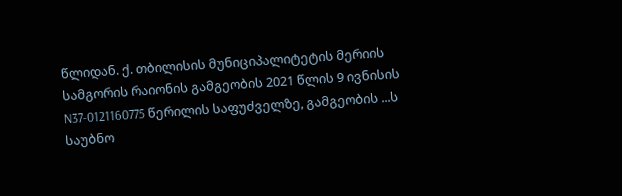წლიდან. ქ. თბილისის მუნიციპალიტეტის მერიის სამგორის რაიონის გამგეობის 2021 წლის 9 ივნისის N37-0121160775 წერილის საფუძველზე, გამგეობის ...ს საუბნო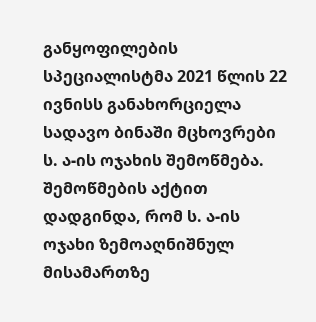განყოფილების სპეციალისტმა 2021 წლის 22 ივნისს განახორციელა სადავო ბინაში მცხოვრები ს. ა-ის ოჯახის შემოწმება. შემოწმების აქტით დადგინდა, რომ ს. ა-ის ოჯახი ზემოაღნიშნულ მისამართზე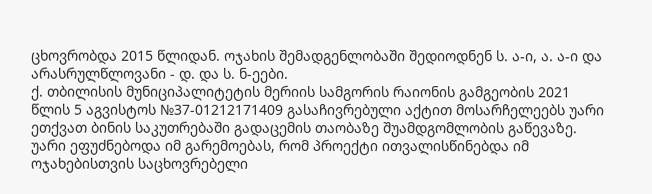ცხოვრობდა 2015 წლიდან. ოჯახის შემადგენლობაში შედიოდნენ ს. ა-ი, ა. ა-ი და არასრულწლოვანი - დ. და ს. ნ-ეები.
ქ. თბილისის მუნიციპალიტეტის მერიის სამგორის რაიონის გამგეობის 2021 წლის 5 აგვისტოს №37-01212171409 გასაჩივრებული აქტით მოსარჩელეებს უარი ეთქვათ ბინის საკუთრებაში გადაცემის თაობაზე შუამდგომლობის გაწევაზე. უარი ეფუძნებოდა იმ გარემოებას, რომ პროექტი ითვალისწინებდა იმ ოჯახებისთვის საცხოვრებელი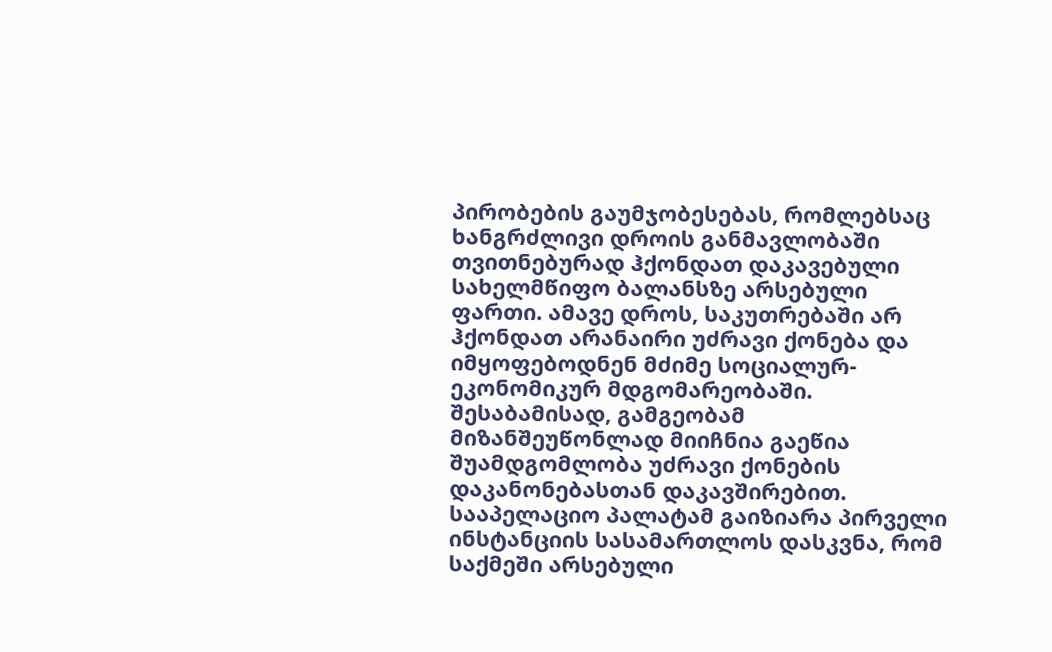პირობების გაუმჯობესებას, რომლებსაც ხანგრძლივი დროის განმავლობაში თვითნებურად ჰქონდათ დაკავებული სახელმწიფო ბალანსზე არსებული ფართი. ამავე დროს, საკუთრებაში არ ჰქონდათ არანაირი უძრავი ქონება და იმყოფებოდნენ მძიმე სოციალურ-ეკონომიკურ მდგომარეობაში. შესაბამისად, გამგეობამ მიზანშეუწონლად მიიჩნია გაეწია შუამდგომლობა უძრავი ქონების დაკანონებასთან დაკავშირებით.
სააპელაციო პალატამ გაიზიარა პირველი ინსტანციის სასამართლოს დასკვნა, რომ საქმეში არსებული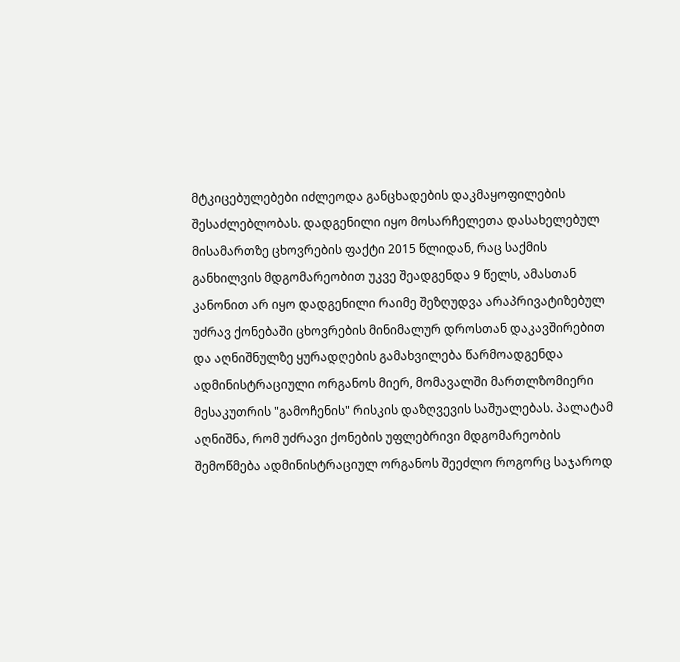მტკიცებულებები იძლეოდა განცხადების დაკმაყოფილების შესაძლებლობას. დადგენილი იყო მოსარჩელეთა დასახელებულ მისამართზე ცხოვრების ფაქტი 2015 წლიდან, რაც საქმის განხილვის მდგომარეობით უკვე შეადგენდა 9 წელს, ამასთან კანონით არ იყო დადგენილი რაიმე შეზღუდვა არაპრივატიზებულ უძრავ ქონებაში ცხოვრების მინიმალურ დროსთან დაკავშირებით და აღნიშნულზე ყურადღების გამახვილება წარმოადგენდა ადმინისტრაციული ორგანოს მიერ, მომავალში მართლზომიერი მესაკუთრის "გამოჩენის" რისკის დაზღვევის საშუალებას. პალატამ აღნიშნა, რომ უძრავი ქონების უფლებრივი მდგომარეობის შემოწმება ადმინისტრაციულ ორგანოს შეეძლო როგორც საჯაროდ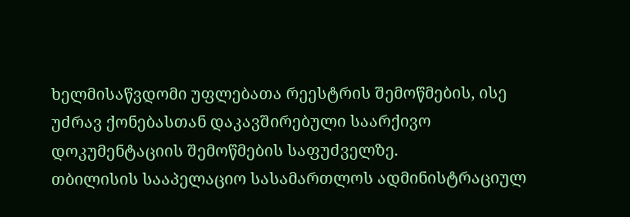ხელმისაწვდომი უფლებათა რეესტრის შემოწმების, ისე უძრავ ქონებასთან დაკავშირებული საარქივო დოკუმენტაციის შემოწმების საფუძველზე.
თბილისის სააპელაციო სასამართლოს ადმინისტრაციულ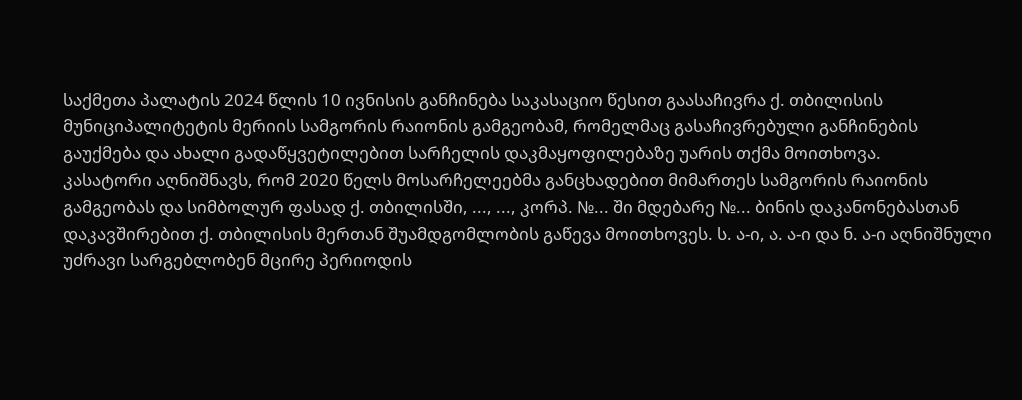საქმეთა პალატის 2024 წლის 10 ივნისის განჩინება საკასაციო წესით გაასაჩივრა ქ. თბილისის მუნიციპალიტეტის მერიის სამგორის რაიონის გამგეობამ, რომელმაც გასაჩივრებული განჩინების გაუქმება და ახალი გადაწყვეტილებით სარჩელის დაკმაყოფილებაზე უარის თქმა მოითხოვა.
კასატორი აღნიშნავს, რომ 2020 წელს მოსარჩელეებმა განცხადებით მიმართეს სამგორის რაიონის გამგეობას და სიმბოლურ ფასად ქ. თბილისში, ..., ..., კორპ. №... ში მდებარე №... ბინის დაკანონებასთან დაკავშირებით ქ. თბილისის მერთან შუამდგომლობის გაწევა მოითხოვეს. ს. ა-ი, ა. ა-ი და ნ. ა-ი აღნიშნული უძრავი სარგებლობენ მცირე პერიოდის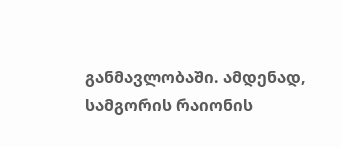განმავლობაში. ამდენად, სამგორის რაიონის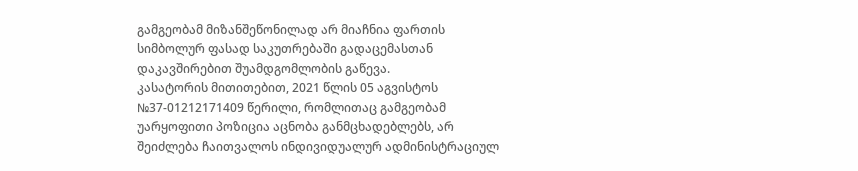გამგეობამ მიზანშეწონილად არ მიაჩნია ფართის სიმბოლურ ფასად საკუთრებაში გადაცემასთან დაკავშირებით შუამდგომლობის გაწევა.
კასატორის მითითებით, 2021 წლის 05 აგვისტოს №37-01212171409 წერილი, რომლითაც გამგეობამ უარყოფითი პოზიცია აცნობა განმცხადებლებს, არ შეიძლება ჩაითვალოს ინდივიდუალურ ადმინისტრაციულ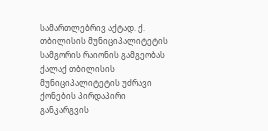სამართლებრივ აქტად. ქ. თბილისის მუნიციპალიტეტის სამგორის რაიონის გამგეობას ქალაქ თბილისის მუნიციპალიტეტის უძრავი ქონების პირდაპირი განკარგვის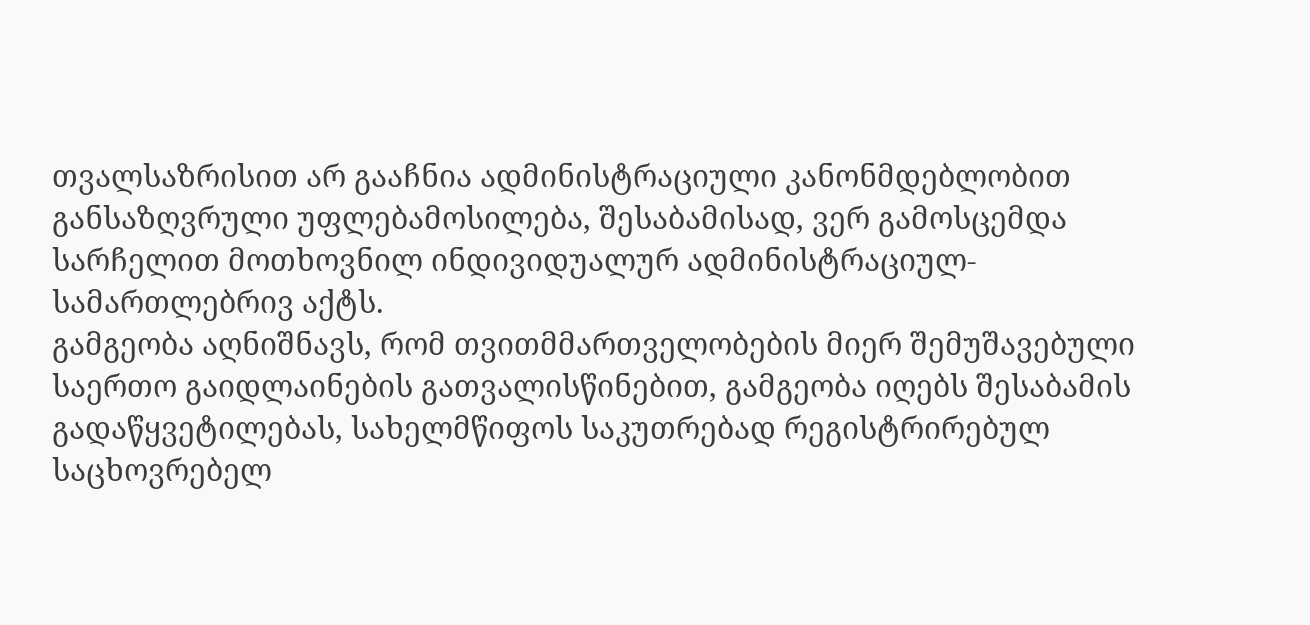თვალსაზრისით არ გააჩნია ადმინისტრაციული კანონმდებლობით განსაზღვრული უფლებამოსილება, შესაბამისად, ვერ გამოსცემდა სარჩელით მოთხოვნილ ინდივიდუალურ ადმინისტრაციულ-სამართლებრივ აქტს.
გამგეობა აღნიშნავს, რომ თვითმმართველობების მიერ შემუშავებული საერთო გაიდლაინების გათვალისწინებით, გამგეობა იღებს შესაბამის გადაწყვეტილებას, სახელმწიფოს საკუთრებად რეგისტრირებულ საცხოვრებელ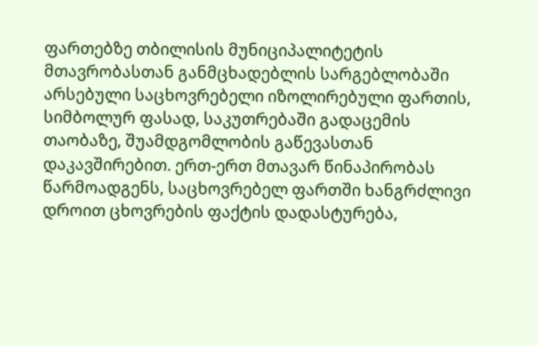ფართებზე თბილისის მუნიციპალიტეტის მთავრობასთან განმცხადებლის სარგებლობაში არსებული საცხოვრებელი იზოლირებული ფართის, სიმბოლურ ფასად, საკუთრებაში გადაცემის თაობაზე, შუამდგომლობის გაწევასთან დაკავშირებით. ერთ-ერთ მთავარ წინაპირობას წარმოადგენს, საცხოვრებელ ფართში ხანგრძლივი დროით ცხოვრების ფაქტის დადასტურება,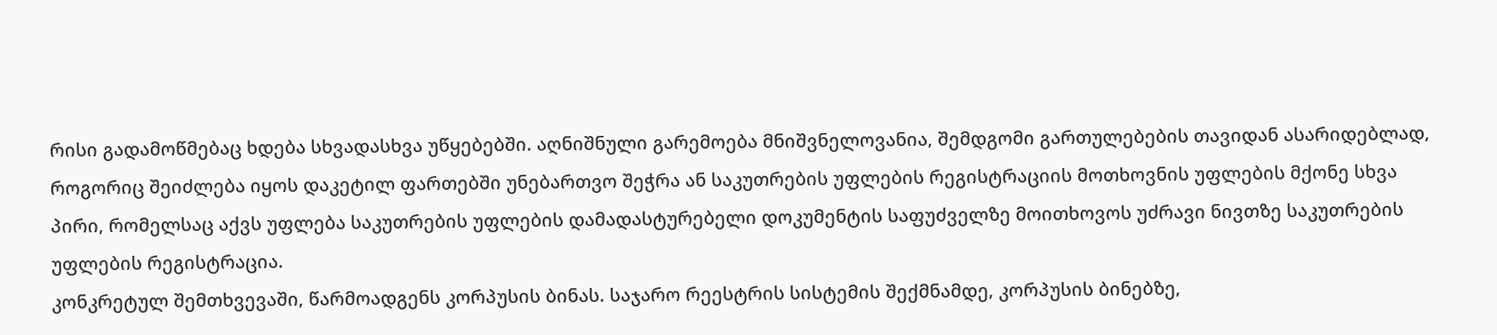რისი გადამოწმებაც ხდება სხვადასხვა უწყებებში. აღნიშნული გარემოება მნიშვნელოვანია, შემდგომი გართულებების თავიდან ასარიდებლად, როგორიც შეიძლება იყოს დაკეტილ ფართებში უნებართვო შეჭრა ან საკუთრების უფლების რეგისტრაციის მოთხოვნის უფლების მქონე სხვა პირი, რომელსაც აქვს უფლება საკუთრების უფლების დამადასტურებელი დოკუმენტის საფუძველზე მოითხოვოს უძრავი ნივთზე საკუთრების უფლების რეგისტრაცია.
კონკრეტულ შემთხვევაში, წარმოადგენს კორპუსის ბინას. საჯარო რეესტრის სისტემის შექმნამდე, კორპუსის ბინებზე,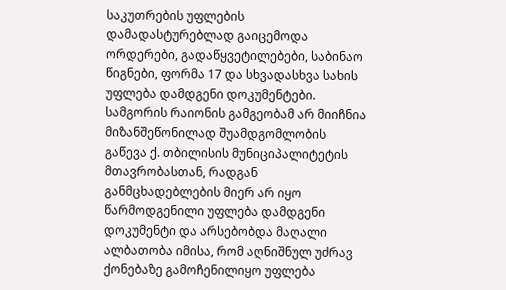საკუთრების უფლების დამადასტურებლად გაიცემოდა ორდერები, გადაწყვეტილებები, საბინაო წიგნები, ფორმა 17 და სხვადასხვა სახის უფლება დამდგენი დოკუმენტები. სამგორის რაიონის გამგეობამ არ მიიჩნია მიზანშეწონილად შუამდგომლობის გაწევა ქ. თბილისის მუნიციპალიტეტის მთავრობასთან, რადგან განმცხადებლების მიერ არ იყო წარმოდგენილი უფლება დამდგენი დოკუმენტი და არსებობდა მაღალი ალბათობა იმისა, რომ აღნიშნულ უძრავ ქონებაზე გამოჩენილიყო უფლება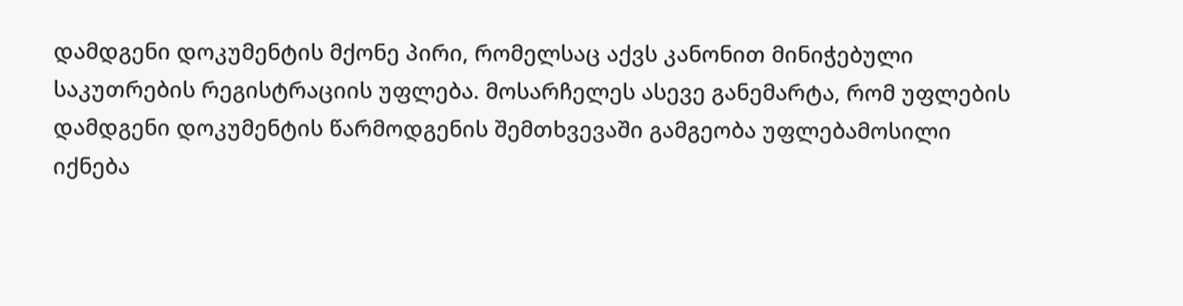დამდგენი დოკუმენტის მქონე პირი, რომელსაც აქვს კანონით მინიჭებული საკუთრების რეგისტრაციის უფლება. მოსარჩელეს ასევე განემარტა, რომ უფლების დამდგენი დოკუმენტის წარმოდგენის შემთხვევაში გამგეობა უფლებამოსილი იქნება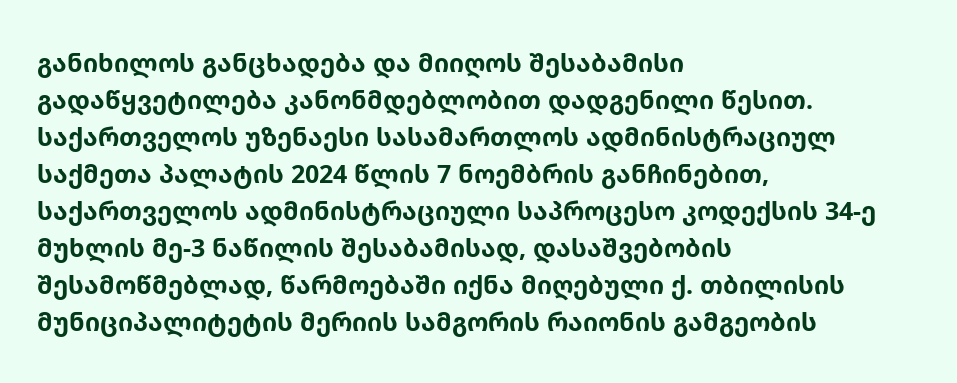განიხილოს განცხადება და მიიღოს შესაბამისი გადაწყვეტილება კანონმდებლობით დადგენილი წესით.
საქართველოს უზენაესი სასამართლოს ადმინისტრაციულ საქმეთა პალატის 2024 წლის 7 ნოემბრის განჩინებით, საქართველოს ადმინისტრაციული საპროცესო კოდექსის 34-ე მუხლის მე-3 ნაწილის შესაბამისად, დასაშვებობის შესამოწმებლად, წარმოებაში იქნა მიღებული ქ. თბილისის მუნიციპალიტეტის მერიის სამგორის რაიონის გამგეობის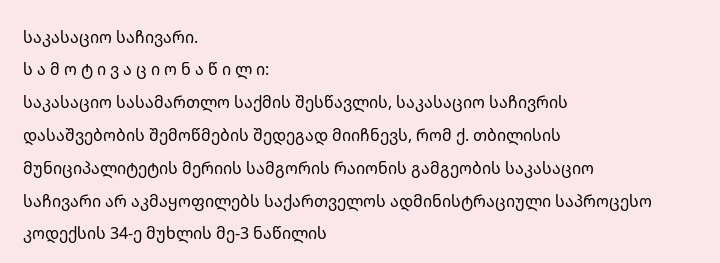საკასაციო საჩივარი.
ს ა მ ო ტ ი ვ ა ც ი ო ნ ა წ ი ლ ი:
საკასაციო სასამართლო საქმის შესწავლის, საკასაციო საჩივრის დასაშვებობის შემოწმების შედეგად მიიჩნევს, რომ ქ. თბილისის მუნიციპალიტეტის მერიის სამგორის რაიონის გამგეობის საკასაციო საჩივარი არ აკმაყოფილებს საქართველოს ადმინისტრაციული საპროცესო კოდექსის 34-ე მუხლის მე-3 ნაწილის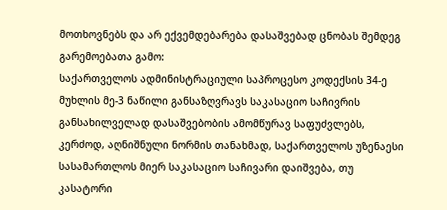მოთხოვნებს და არ ექვემდებარება დასაშვებად ცნობას შემდეგ გარემოებათა გამო:
საქართველოს ადმინისტრაციული საპროცესო კოდექსის 34-ე მუხლის მე-3 ნაწილი განსაზღვრავს საკასაციო საჩივრის განსახილველად დასაშვებობის ამომწურავ საფუძვლებს, კერძოდ, აღნიშნული ნორმის თანახმად, საქართველოს უზენაესი სასამართლოს მიერ საკასაციო საჩივარი დაიშვება, თუ კასატორი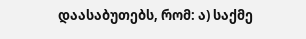დაასაბუთებს, რომ: ა) საქმე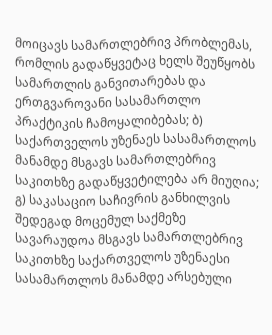მოიცავს სამართლებრივ პრობლემას, რომლის გადაწყვეტაც ხელს შეუწყობს სამართლის განვითარებას და ერთგვაროვანი სასამართლო პრაქტიკის ჩამოყალიბებას; ბ) საქართველოს უზენაეს სასამართლოს მანამდე მსგავს სამართლებრივ საკითხზე გადაწყვეტილება არ მიუღია; გ) საკასაციო საჩივრის განხილვის შედეგად მოცემულ საქმეზე სავარაუდოა მსგავს სამართლებრივ საკითხზე საქართველოს უზენაესი სასამართლოს მანამდე არსებული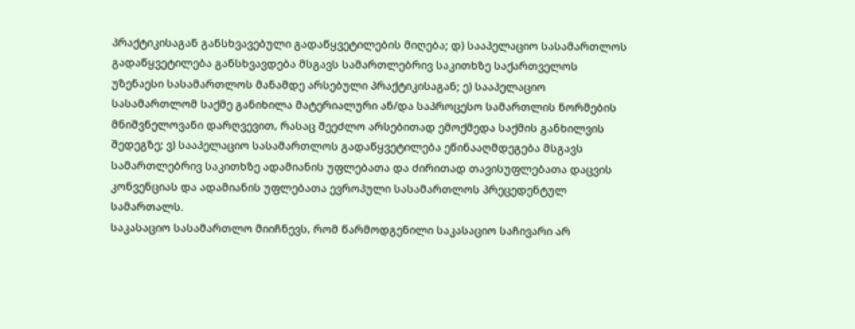პრაქტიკისაგან განსხვავებული გადაწყვეტილების მიღება; დ) სააპელაციო სასამართლოს გადაწყვეტილება განსხვავდება მსგავს სამართლებრივ საკითხზე საქართველოს უზენაესი სასამართლოს მანამდე არსებული პრაქტიკისაგან; ე) სააპელაციო სასამართლომ საქმე განიხილა მატერიალური ან/და საპროცესო სამართლის ნორმების მნიშვნელოვანი დარღვევით, რასაც შეეძლო არსებითად ემოქმედა საქმის განხილვის შედეგზე; ვ) სააპელაციო სასამართლოს გადაწყვეტილება ეწინააღმდეგება მსგავს სამართლებრივ საკითხზე ადამიანის უფლებათა და ძირითად თავისუფლებათა დაცვის კონვენციას და ადამიანის უფლებათა ევროპული სასამართლოს პრეცედენტულ სამართალს.
საკასაციო სასამართლო მიიჩნევს, რომ წარმოდგენილი საკასაციო საჩივარი არ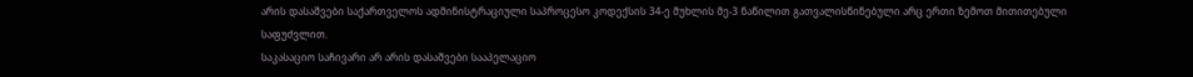არის დასაშვები საქართველოს ადმინისტრაციული საპროცესო კოდექსის 34-ე მუხლის მე-3 ნაწილით გათვალისწინებული არც ერთი ზემოთ მითითებული საფუძვლით.
საკასაციო საჩივარი არ არის დასაშვები სააპელაციო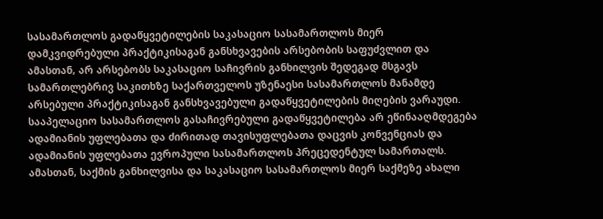სასამართლოს გადაწყვეტილების საკასაციო სასამართლოს მიერ დამკვიდრებული პრაქტიკისაგან განსხვავების არსებობის საფუძვლით და ამასთან, არ არსებობს საკასაციო საჩივრის განხილვის შედეგად მსგავს სამართლებრივ საკითხზე საქართველოს უზენაესი სასამართლოს მანამდე არსებული პრაქტიკისაგან განსხვავებული გადაწყვეტილების მიღების ვარაუდი. სააპელაციო სასამართლოს გასაჩივრებული გადაწყვეტილება არ ეწინააღმდეგება ადამიანის უფლებათა და ძირითად თავისუფლებათა დაცვის კონვენციას და ადამიანის უფლებათა ევროპული სასამართლოს პრეცედენტულ სამართალს. ამასთან, საქმის განხილვისა და საკასაციო სასამართლოს მიერ საქმეზე ახალი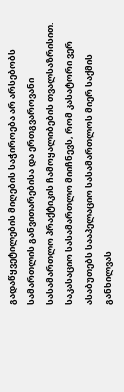გადაწყვეტილების მიღების საჭიროება არ არსებობს სამართლის განვითარებისა და ერთგვაროვანი სასამართლო პრაქტიკის ჩამოყალიბების თვალსაზრისით.
საკასაციო სასამართლო მიიჩნევს, რომ კასატორი ვერ ასაბუთებს სააპელაციო სასამართლოს მიერ საქმის განხილვას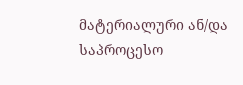მატერიალური ან/და საპროცესო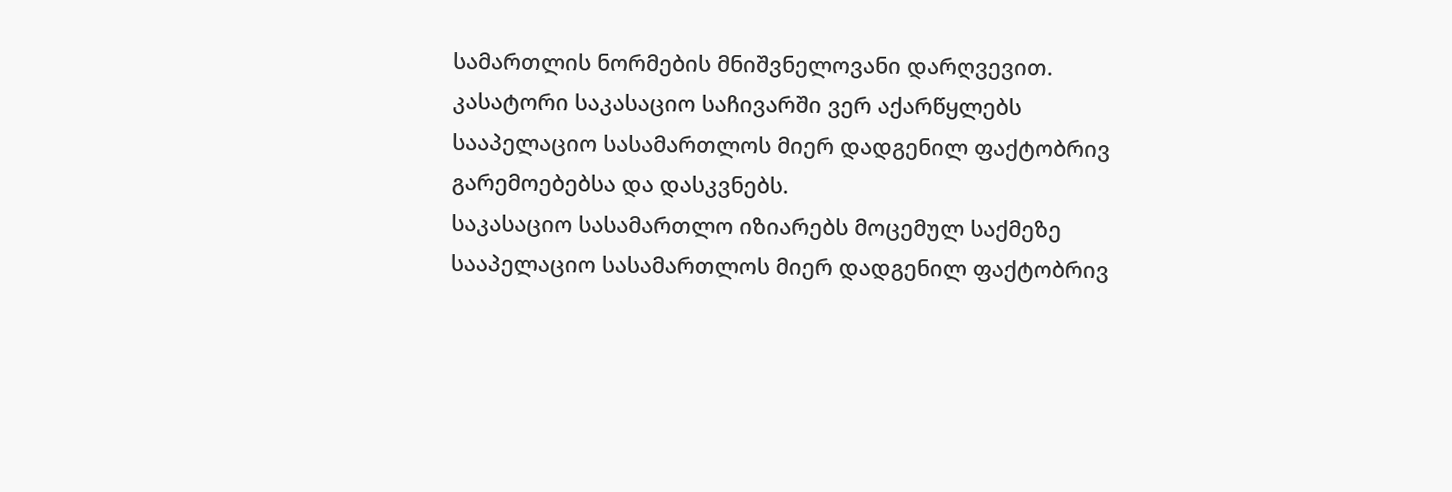სამართლის ნორმების მნიშვნელოვანი დარღვევით. კასატორი საკასაციო საჩივარში ვერ აქარწყლებს სააპელაციო სასამართლოს მიერ დადგენილ ფაქტობრივ გარემოებებსა და დასკვნებს.
საკასაციო სასამართლო იზიარებს მოცემულ საქმეზე სააპელაციო სასამართლოს მიერ დადგენილ ფაქტობრივ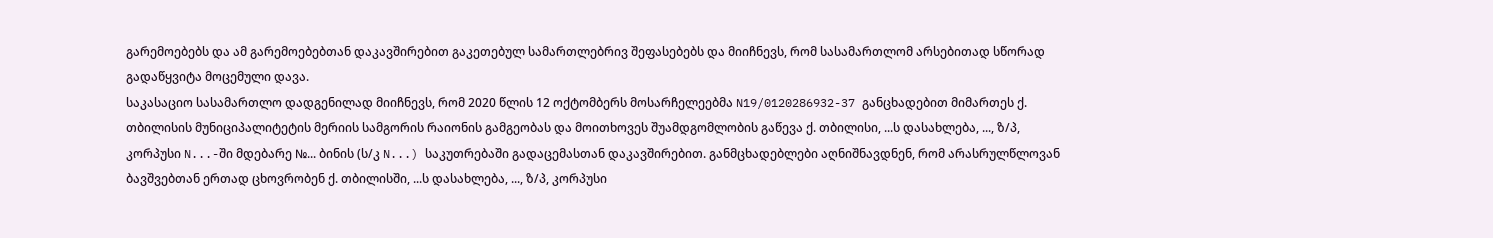გარემოებებს და ამ გარემოებებთან დაკავშირებით გაკეთებულ სამართლებრივ შეფასებებს და მიიჩნევს, რომ სასამართლომ არსებითად სწორად გადაწყვიტა მოცემული დავა.
საკასაციო სასამართლო დადგენილად მიიჩნევს, რომ 2020 წლის 12 ოქტომბერს მოსარჩელეებმა N19/0120286932-37 განცხადებით მიმართეს ქ. თბილისის მუნიციპალიტეტის მერიის სამგორის რაიონის გამგეობას და მოითხოვეს შუამდგომლობის გაწევა ქ. თბილისი, ...ს დასახლება, ..., ზ/პ, კორპუსი N...-ში მდებარე №... ბინის (ს/კ N...) საკუთრებაში გადაცემასთან დაკავშირებით. განმცხადებლები აღნიშნავდნენ, რომ არასრულწლოვან ბავშვებთან ერთად ცხოვრობენ ქ. თბილისში, ...ს დასახლება, ..., ზ/პ, კორპუსი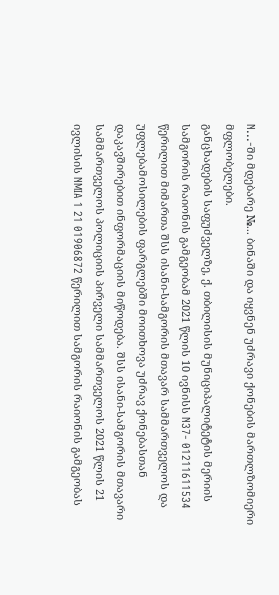N...-ში მდებარე №... ბინაში და იყვნენ უძრავი ქონების მართლზომიერი მფლობელები.
განცხადების საფუძველზე, ქ. თბილისის მუნიციპალიტეტის მერიის სამგორის რაიონის გამგეობამ 2021 წლის 10 ივნისს N37- 01211611534 წერილით მიმართა შსს ისანი-სამგორის მთავარ სამმართველოს და უფლებამოსილების ფარგლებში მოითხოვა უძრავ ქონებასთან დაკავშირებით ინფორმაციის მიწოდება. შსს ისანი-სამგორის მთავარი სამმართველოს პოლიციის პირველი სამმართველოს 2021 წლის 21 ივლისის NMIA 1 21 01906872 წერილით სამგორის რაიონის გამგეობას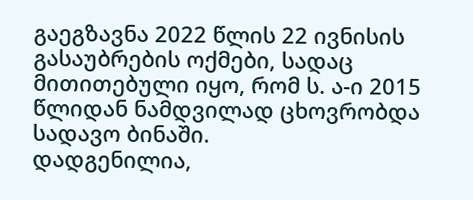გაეგზავნა 2022 წლის 22 ივნისის გასაუბრების ოქმები, სადაც მითითებული იყო, რომ ს. ა-ი 2015 წლიდან ნამდვილად ცხოვრობდა სადავო ბინაში.
დადგენილია,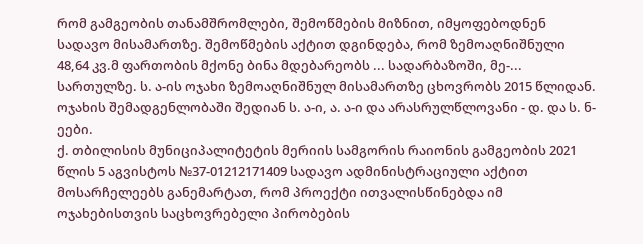რომ გამგეობის თანამშრომლები, შემოწმების მიზნით, იმყოფებოდნენ სადავო მისამართზე. შემოწმების აქტით დგინდება, რომ ზემოაღნიშნული 48,64 კვ.მ ფართობის მქონე ბინა მდებარეობს ... სადარბაზოში, მე-... სართულზე. ს. ა-ის ოჯახი ზემოაღნიშნულ მისამართზე ცხოვრობს 2015 წლიდან. ოჯახის შემადგენლობაში შედიან ს. ა-ი, ა. ა-ი და არასრულწლოვანი - დ. და ს. ნ-ეები.
ქ. თბილისის მუნიციპალიტეტის მერიის სამგორის რაიონის გამგეობის 2021 წლის 5 აგვისტოს №37-01212171409 სადავო ადმინისტრაციული აქტით მოსარჩელეებს განემარტათ, რომ პროექტი ითვალისწინებდა იმ ოჯახებისთვის საცხოვრებელი პირობების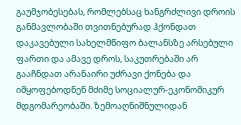გაუმჯობესებას, რომლებსაც ხანგრძლივი დროის განმავლობაში თვითნებურად ჰქონდათ დაკავებული სახელმწიფო ბალანსზე არსებული ფართი და ამავე დროს, საკუთრებაში არ გააჩნდათ არანაირი უძრავი ქონება და იმყოფებოდნენ მძიმე სოციალურ-ეკონომიკურ მდგომარეობაში. ზემოაღნიშნულიდან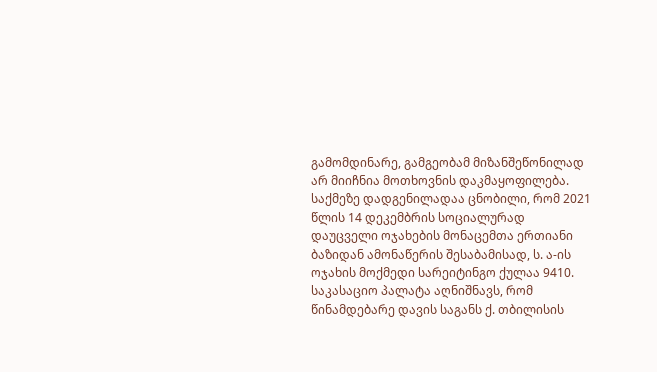გამომდინარე, გამგეობამ მიზანშეწონილად არ მიიჩნია მოთხოვნის დაკმაყოფილება.
საქმეზე დადგენილადაა ცნობილი, რომ 2021 წლის 14 დეკემბრის სოციალურად დაუცველი ოჯახების მონაცემთა ერთიანი ბაზიდან ამონაწერის შესაბამისად, ს. ა-ის ოჯახის მოქმედი სარეიტინგო ქულაა 9410.
საკასაციო პალატა აღნიშნავს, რომ წინამდებარე დავის საგანს ქ. თბილისის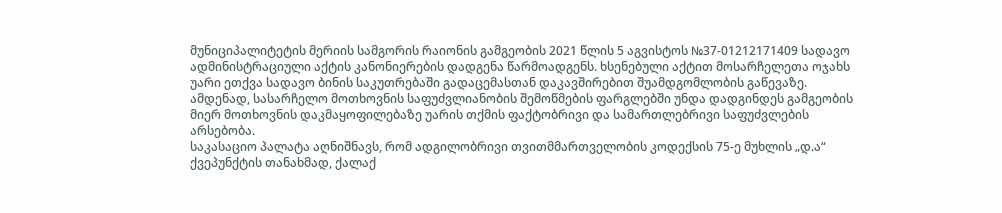მუნიციპალიტეტის მერიის სამგორის რაიონის გამგეობის 2021 წლის 5 აგვისტოს №37-01212171409 სადავო ადმინისტრაციული აქტის კანონიერების დადგენა წარმოადგენს. ხსენებული აქტით მოსარჩელეთა ოჯახს უარი ეთქვა სადავო ბინის საკუთრებაში გადაცემასთან დაკავშირებით შუამდგომლობის გაწევაზე. ამდენად, სასარჩელო მოთხოვნის საფუძვლიანობის შემოწმების ფარგლებში უნდა დადგინდეს გამგეობის მიერ მოთხოვნის დაკმაყოფილებაზე უარის თქმის ფაქტობრივი და სამართლებრივი საფუძვლების არსებობა.
საკასაციო პალატა აღნიშნავს, რომ ადგილობრივი თვითმმართველობის კოდექსის 75-ე მუხლის „დ.ა“ ქვეპუნქტის თანახმად, ქალაქ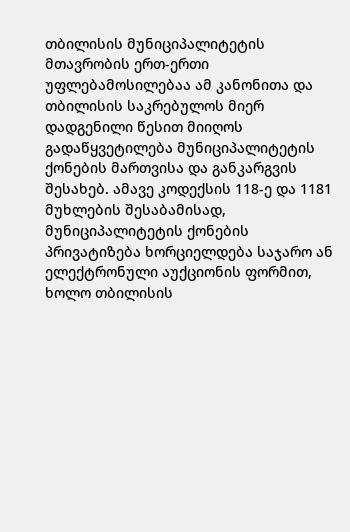თბილისის მუნიციპალიტეტის მთავრობის ერთ-ერთი უფლებამოსილებაა ამ კანონითა და თბილისის საკრებულოს მიერ დადგენილი წესით მიიღოს გადაწყვეტილება მუნიციპალიტეტის ქონების მართვისა და განკარგვის შესახებ. ამავე კოდექსის 118-ე და 1181 მუხლების შესაბამისად, მუნიციპალიტეტის ქონების პრივატიზება ხორციელდება საჯარო ან ელექტრონული აუქციონის ფორმით, ხოლო თბილისის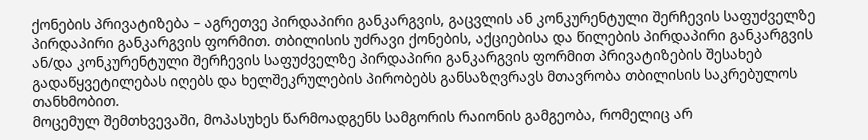ქონების პრივატიზება – აგრეთვე პირდაპირი განკარგვის, გაცვლის ან კონკურენტული შერჩევის საფუძველზე პირდაპირი განკარგვის ფორმით. თბილისის უძრავი ქონების, აქციებისა და წილების პირდაპირი განკარგვის ან/და კონკურენტული შერჩევის საფუძველზე პირდაპირი განკარგვის ფორმით პრივატიზების შესახებ გადაწყვეტილებას იღებს და ხელშეკრულების პირობებს განსაზღვრავს მთავრობა თბილისის საკრებულოს თანხმობით.
მოცემულ შემთხვევაში, მოპასუხეს წარმოადგენს სამგორის რაიონის გამგეობა, რომელიც არ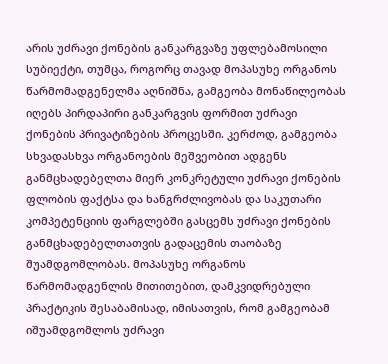არის უძრავი ქონების განკარგვაზე უფლებამოსილი სუბიექტი, თუმცა, როგორც თავად მოპასუხე ორგანოს წარმომადგენელმა აღნიშნა, გამგეობა მონაწილეობას იღებს პირდაპირი განკარგვის ფორმით უძრავი ქონების პრივატიზების პროცესში. კერძოდ, გამგეობა სხვადასხვა ორგანოების მეშვეობით ადგენს განმცხადებელთა მიერ კონკრეტული უძრავი ქონების ფლობის ფაქტსა და ხანგრძლივობას და საკუთარი კომპეტენციის ფარგლებში გასცემს უძრავი ქონების განმცხადებელთათვის გადაცემის თაობაზე შუამდგომლობას. მოპასუხე ორგანოს წარმომადგენლის მითითებით, დამკვიდრებული პრაქტიკის შესაბამისად, იმისათვის, რომ გამგეობამ იშუამდგომლოს უძრავი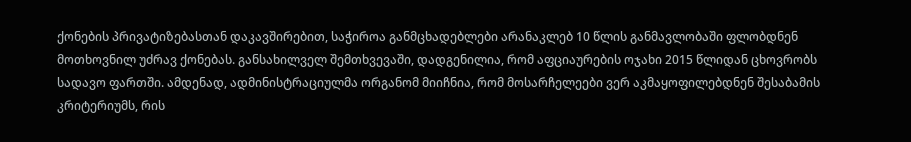ქონების პრივატიზებასთან დაკავშირებით, საჭიროა განმცხადებლები არანაკლებ 10 წლის განმავლობაში ფლობდნენ მოთხოვნილ უძრავ ქონებას. განსახილველ შემთხვევაში, დადგენილია, რომ აფციაურების ოჯახი 2015 წლიდან ცხოვრობს სადავო ფართში. ამდენად, ადმინისტრაციულმა ორგანომ მიიჩნია, რომ მოსარჩელეები ვერ აკმაყოფილებდნენ შესაბამის კრიტერიუმს, რის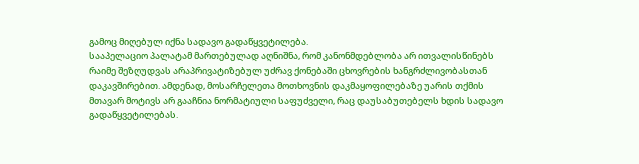გამოც მიღებულ იქნა სადავო გადაწყვეტილება.
სააპელაციო პალატამ მართებულად აღნიშნა, რომ კანონმდებლობა არ ითვალისწინებს რაიმე შეზღუდვას არაპრივატიზებულ უძრავ ქონებაში ცხოვრების ხანგრძლივობასთან დაკავშირებით. ამდენად, მოსარჩელეთა მოთხოვნის დაკმაყოფილებაზე უარის თქმის მთავარ მოტივს არ გააჩნია ნორმატიული საფუძველი, რაც დაუსაბუთებელს ხდის სადავო გადაწყვეტილებას.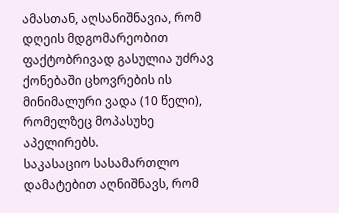ამასთან, აღსანიშნავია, რომ დღეის მდგომარეობით ფაქტობრივად გასულია უძრავ ქონებაში ცხოვრების ის მინიმალური ვადა (10 წელი), რომელზეც მოპასუხე აპელირებს.
საკასაციო სასამართლო დამატებით აღნიშნავს, რომ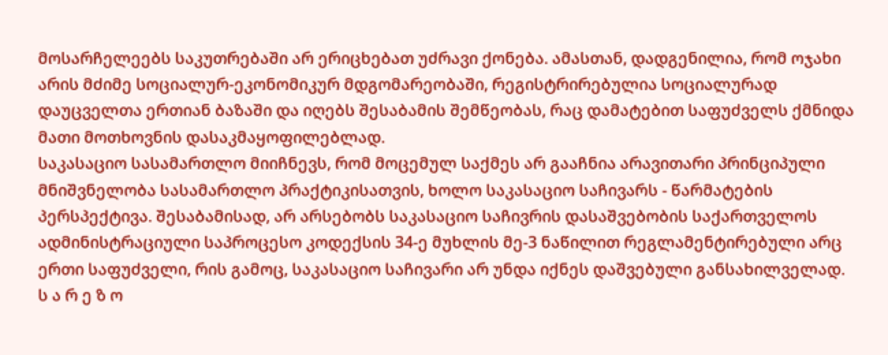მოსარჩელეებს საკუთრებაში არ ერიცხებათ უძრავი ქონება. ამასთან, დადგენილია, რომ ოჯახი არის მძიმე სოციალურ-ეკონომიკურ მდგომარეობაში, რეგისტრირებულია სოციალურად დაუცველთა ერთიან ბაზაში და იღებს შესაბამის შემწეობას, რაც დამატებით საფუძველს ქმნიდა მათი მოთხოვნის დასაკმაყოფილებლად.
საკასაციო სასამართლო მიიჩნევს, რომ მოცემულ საქმეს არ გააჩნია არავითარი პრინციპული მნიშვნელობა სასამართლო პრაქტიკისათვის, ხოლო საკასაციო საჩივარს - წარმატების პერსპექტივა. შესაბამისად, არ არსებობს საკასაციო საჩივრის დასაშვებობის საქართველოს ადმინისტრაციული საპროცესო კოდექსის 34-ე მუხლის მე-3 ნაწილით რეგლამენტირებული არც ერთი საფუძველი, რის გამოც, საკასაციო საჩივარი არ უნდა იქნეს დაშვებული განსახილველად.
ს ა რ ე ზ ო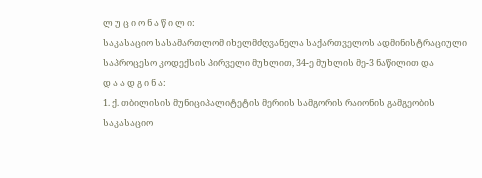ლ უ ც ი ო ნ ა წ ი ლ ი:
საკასაციო სასამართლომ იხელმძღვანელა საქართველოს ადმინისტრაციული საპროცესო კოდექსის პირველი მუხლით, 34-ე მუხლის მე-3 ნაწილით და
დ ა ა დ გ ი ნ ა:
1. ქ. თბილისის მუნიციპალიტეტის მერიის სამგორის რაიონის გამგეობის საკასაციო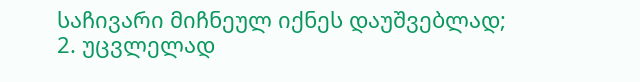საჩივარი მიჩნეულ იქნეს დაუშვებლად;
2. უცვლელად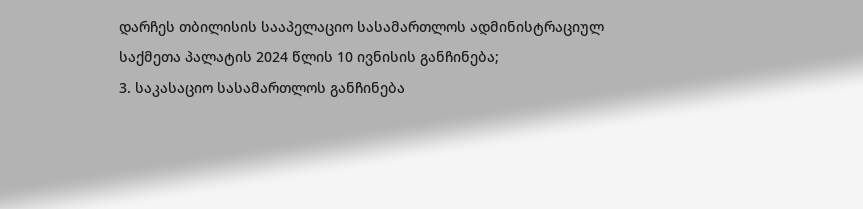დარჩეს თბილისის სააპელაციო სასამართლოს ადმინისტრაციულ საქმეთა პალატის 2024 წლის 10 ივნისის განჩინება;
3. საკასაციო სასამართლოს განჩინება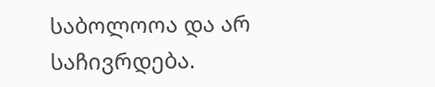საბოლოოა და არ საჩივრდება.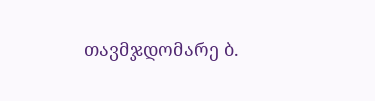თავმჯდომარე ბ.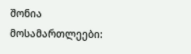შონია
მოსამართლეები: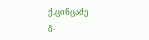ქ.ცინცაძე
გ.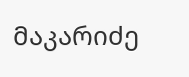მაკარიძე